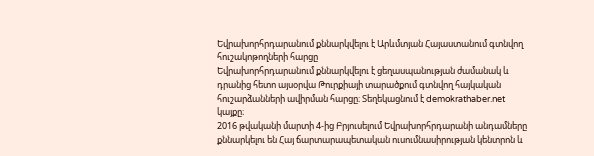Եվրախորհրդարանում քննարկվելու է Արևմտյան Հայաստանում գտնվող հուշակոթողների հարցը
Եվրախորհրդարանում քննարկվելու է ցեղասպանության ժամանակ և դրանից հետո այսօրվա Թուրքիայի տարածքում գտնվող հայկական հուշարձանների ավիրման հարցը։ Տեղեկացնում է demokrathaber.net կայքը։
2016 թվականի մարտի 4-ից Բրյուսելում Եվրախորհրդարանի անդամները քննարկելու են Հայ ճարտարապետական ուսումնասիրության կենտրոն և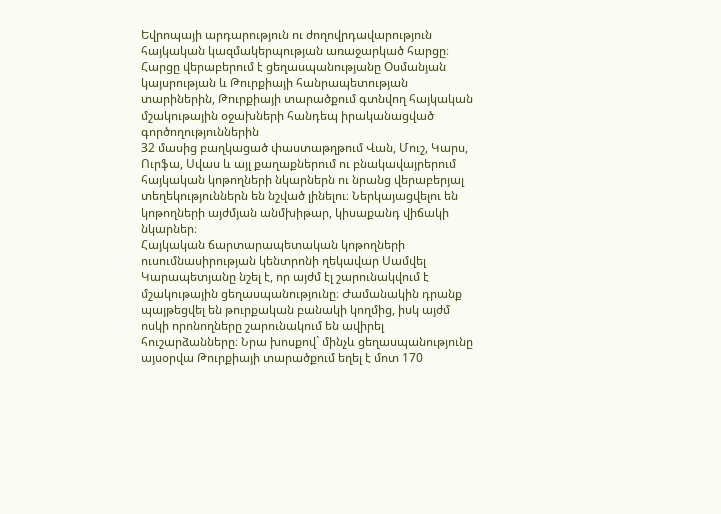Եվրոպայի արդարություն ու ժողովրդավարություն հայկական կազմակերպության առաջարկած հարցը։ Հարցը վերաբերում է ցեղասպանությանը Օսմանյան կայսրության և Թուրքիայի հանրապետության տարիներին, Թուրքիայի տարածքում գտնվող հայկական մշակութային օջախների հանդեպ իրականացված գործողություններին
32 մասից բաղկացած փաստաթղթում Վան, Մուշ, Կարս, Ուրֆա, Սվաս և այլ քաղաքներում ու բնակավայրերում հայկական կոթողների նկարներն ու նրանց վերաբերյալ տեղեկություններն են նշված լինելու։ Ներկայացվելու են կոթողների այժմյան անմխիթար, կիսաքանդ վիճակի նկարներ։
Հայկական ճարտարապետական կոթողների ուսումնասիրության կենտրոնի ղեկավար Սամվել Կարապետյանը նշել է, որ այժմ էլ շարունակվում է մշակութային ցեղասպանությունը։ Ժամանակին դրանք պայթեցվել են թուրքական բանակի կողմից, իսկ այժմ ոսկի որոնողները շարունակում են ավիրել հուշարձանները։ Նրա խոսքով` մինչև ցեղասպանությունը այսօրվա Թուրքիայի տարածքում եղել է մոտ 170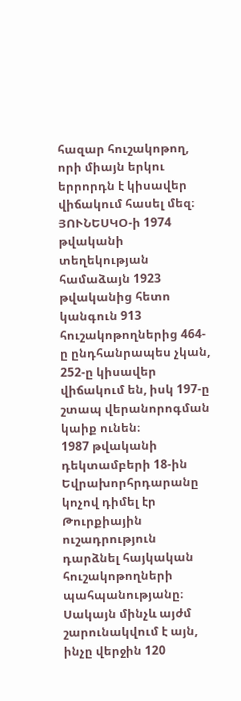հազար հուշակոթող, որի միայն երկու երրորդն է կիսավեր վիճակում հասել մեզ։
ՅՈՒՆԵՍԿՕ-ի 1974 թվականի տեղեկության համաձայն 1923 թվականից հետո կանգուն 913 հուշակոթողներից 464-ը ընդհանրապես չկան, 252-ը կիսավեր վիճակում են, իսկ 197-ը շտապ վերանորոգման կաիք ունեն։
1987 թվականի դեկտամբերի 18-ին Եվրախորհրդարանը կոչով դիմել էր Թուրքիային ուշադրություն դարձնել հայկական հուշակոթողների պահպանությանը։ Սակայն մինչև այժմ շարունակվում է այն, ինչը վերջին 120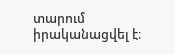տարում իրականացվել է։